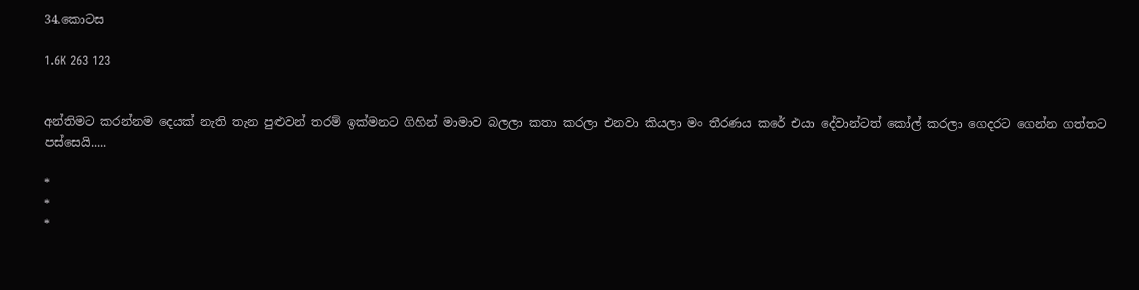34.කොටස

1.6K 263 123


අන්තිමට කරන්නම දෙයක් නැති තැන පුළුවන් තරම් ඉක්මනට ගිහින් මාමාව බලලා කතා කරලා එනවා කියලා මං තීරණය කරේ එයා දේවාන්ටත් කෝල් කරලා ගෙදරට ගෙන්න ගත්තට පස්සෙයි.....

*
*
*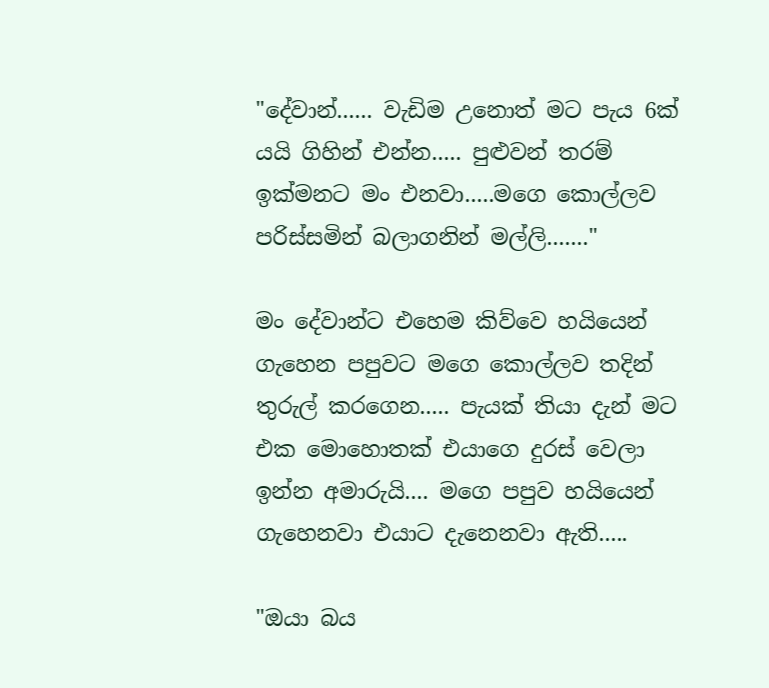"දේවාන්...... වැඩිම උනොත් මට පැය 6ක් යයි ගිහින් එන්න..... පුළුවන් තරම් ඉක්මනට මං එනවා.....මගෙ කොල්ලව පරිස්සමින් බලාගනින් මල්ලි......."

මං දේවාන්ට එහෙම කිව්වෙ හයියෙන් ගැහෙන පපුවට මගෙ කොල්ලව තදින් තුරුල් කරගෙන..... පැයක් තියා දැන් මට එක මොහොතක් එයාගෙ දුරස් වෙලා ඉන්න අමාරුයි.... මගෙ පපුව හයියෙන් ගැහෙනවා එයාට දැනෙනවා ඇති.....

"ඔයා බය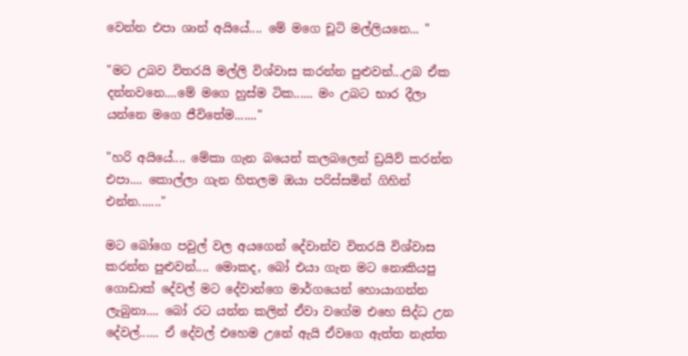වෙන්න එපා ශාන් අයියේ.... මේ මගෙ චූටි මල්ලියනෙ... "

"මට උබව විතරයි මල්ලි විශ්වාස කරන්න පුළුවන්...උබ ඒක දන්නවනෙ....මේ මගෙ හුස්ම ටික...... මං උබට භාර දීලා යන්නෙ මගෙ ජීවිතේම......."

"හරි අයියේ.... මේකා ගැන බයෙන් කලබලෙන් ඩ්‍රයිව් කරන්න එපා.... කොල්ලා ගැන හිතලම ඔයා පරිස්සමින් ගිහින් එන්න......."

මට බෝගෙ පවුල් වල අයගෙන් දේවාන්ව විතරයි විශ්වාස කරන්න පුළුවන්.... මොකද, බෝ එයා ගැන මට නොකියපු ගොඩාක් දේවල් මට දේවාන්ගෙ මාර්ගයෙන් හොයාගන්න ලැබුනා.... බෝ රට යන්න කලින් ඒවා වගේම එහෙ සිද්ධ උන දේවල්...... ඒ දේවල් එහෙම උනේ ඇයි ඒවගෙ ඇත්ත නැත්ත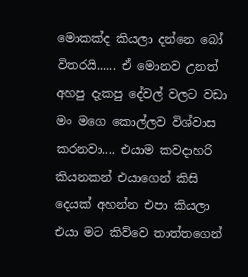මොකක්ද කියලා දන්නෙ බෝ විතරයි...... ඒ මොනව උනත් අහපු දැකපු දේවල් වලට වඩා මං මගෙ කොල්ලව විශ්වාස කරනවා.... එයාම කවදාහරි කියනකන් එයාගෙන් කිසි දෙයක් අහන්න එපා කියලා එයා මට කිව්වෙ තාත්තගෙන්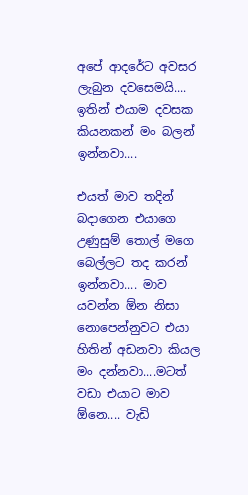අපේ ආදරේට අවසර ලැබුන දවසෙමයි.... ඉතින් එයාම දවසක කියනකන් මං බලන් ඉන්නවා....

එයත් මාව තදින් බදාගෙන එයාගෙ උණුසුම් තොල් මගෙ බෙල්ලට තද කරන් ඉන්නවා.... මාව යවන්න ඕන නිසා නොපෙන්නුවට එයා හිතින් අඩනවා කියල මං දන්නවා....මටත් වඩා එයාට මාව ඕනෙ.... වැඩි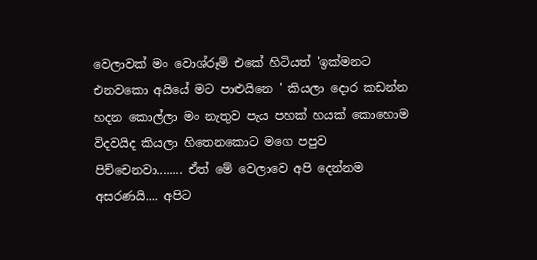වෙලාවක් මං වොශ්රූම් එකේ හිටියත් 'ඉක්මනට එනවකො අයියේ මට පාළුයිනෙ ' කියලා දොර කඩන්න හදන කොල්ලා මං නැතුව පැය පහක් හයක් කොහොම විදවයිද කියලා හිතෙනකොට මගෙ පපුව පිච්චෙනවා........ ඒත් මේ වෙලාවෙ අපි දෙන්නම අසරණයි.... අපිට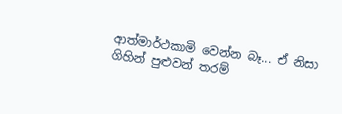ආත්මාර්ථකාමි වෙන්න බෑ... ඒ නිසා ගිහින් පුළුවන් තරම්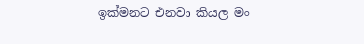ඉක්මනට එනවා කියල මං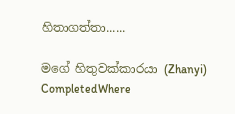හිතාගත්තා......

මගේ හිතුවක්කාරයා (Zhanyi) CompletedWhere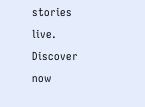stories live. Discover now